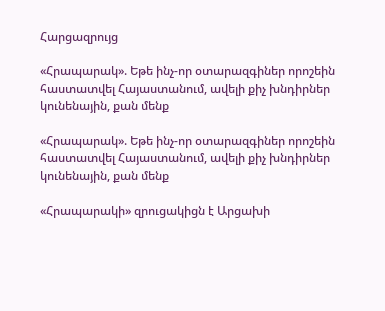Հարցազրույց

«Հրապարակ». Եթե ինչ-որ օտարազգիներ որոշեին հաստատվել Հայաստանում, ավելի քիչ խնդիրներ կունենային, քան մենք

«Հրապարակ». Եթե ինչ-որ օտարազգիներ որոշեին հաստատվել Հայաստանում, ավելի քիչ խնդիրներ կունենային, քան մենք

«Հրապարակի» զրուցակիցն է Արցախի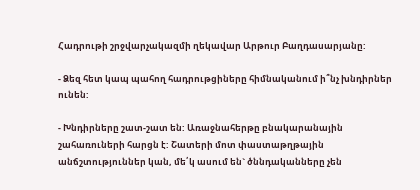Հադրութի շրջվարչակազմի ղեկավար Արթուր Բաղդասարյանը:

- Ձեզ հետ կապ պահող հադրութցիները հիմնականում ի՞նչ խնդիրներ ունեն:

- Խնդիրները շատ-շատ են: Առաջնահերթը բնակարանային շահառուների հարցն է: Շատերի մոտ փաստաթղթային անճշտություններ կան, մե՛կ ասում են` ծննդականները չեն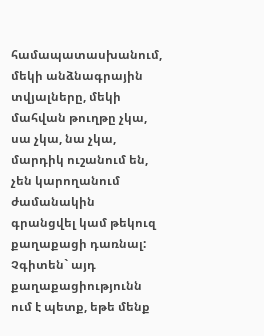համապատասխանում, մեկի անձնագրային տվյալները, մեկի մահվան թուղթը չկա, սա չկա, նա չկա, մարդիկ ուշանում են, չեն կարողանում ժամանակին գրանցվել կամ թեկուզ քաղաքացի դառնալ: Չգիտեն` այդ քաղաքացիությունն ում է պետք, եթե մենք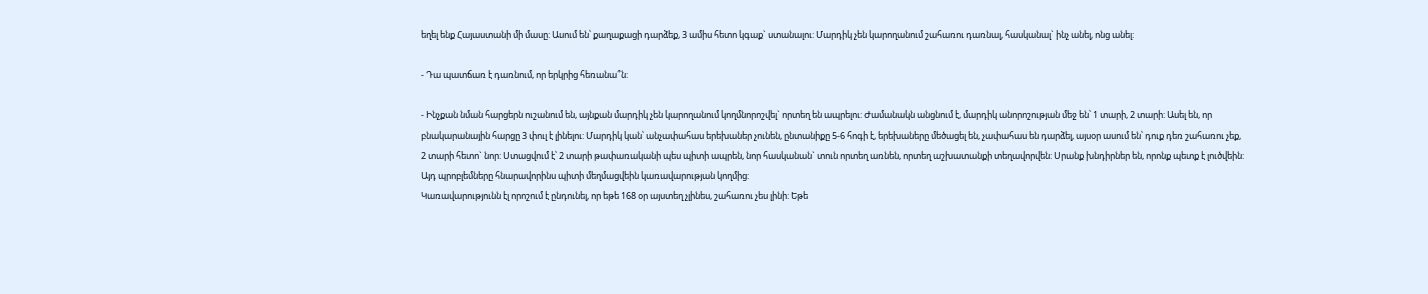եղել ենք Հայաստանի մի մասը: Ասում են՝ քաղաքացի դարձեք, 3 ամիս հետո կգաք` ստանալու: Մարդիկ չեն կարողանում շահառու դառնալ, հասկանալ` ինչ անել, ոնց անել:

- Դա պատճառ է դառնում, որ երկրից հեռանա՞ն:

- Ինչքան նման հարցերն ուշանում են, այնքան մարդիկ չեն կարողանում կողմնորոշվել` որտեղ են ապրելու: Ժամանակն անցնում է, մարդիկ անորոշության մեջ են՝ 1 տարի, 2 տարի: Ասել են, որ բնակարանային հարցը 3 փուլ է լինելու: Մարդիկ կան՝ անչափահաս երեխաներ չունեն, ընտանիքը 5-6 հոգի է, երեխաները մեծացել են, չափահաս են դարձել, այսօր ասում են՝ դուք դեռ շահառու չեք, 2 տարի հետո` նոր: Ստացվում է՝ 2 տարի թափառականի պես պիտի ապրեն, նոր հասկանան` տուն որտեղ առնեն, որտեղ աշխատանքի տեղավորվեն: Սրանք խնդիրներ են, որոնք պետք է լուծվեին: Այդ պրոբլեմները հնարավորինս պիտի մեղմացվեին կառավարության կողմից:
Կառավարությունն էլ որոշում է ընդունել, որ եթե 168 օր այստեղ չլինես, շահառու չես լինի: Եթե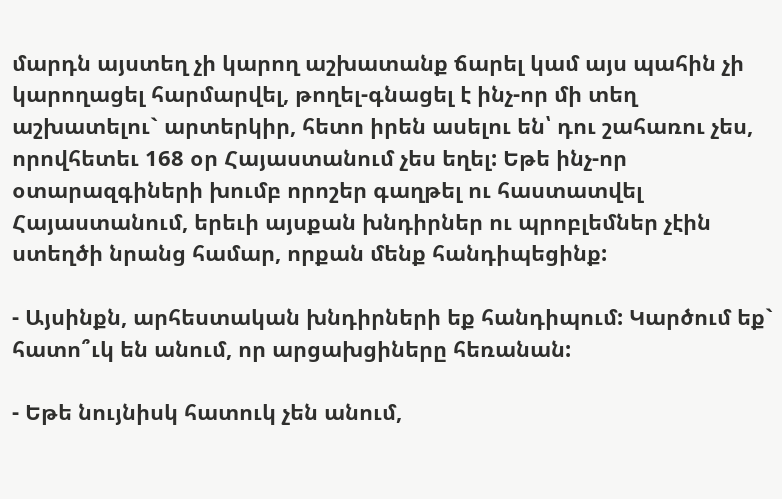մարդն այստեղ չի կարող աշխատանք ճարել կամ այս պահին չի կարողացել հարմարվել, թողել-գնացել է ինչ-որ մի տեղ աշխատելու` արտերկիր, հետո իրեն ասելու են՝ դու շահառու չես, որովհետեւ 168 օր Հայաստանում չես եղել: Եթե ինչ-որ օտարազգիների խումբ որոշեր գաղթել ու հաստատվել Հայաստանում, երեւի այսքան խնդիրներ ու պրոբլեմներ չէին ստեղծի նրանց համար, որքան մենք հանդիպեցինք:

- Այսինքն, արհեստական խնդիրների եք հանդիպում: Կարծում եք` հատո՞ւկ են անում, որ արցախցիները հեռանան:

- Եթե նույնիսկ հատուկ չեն անում,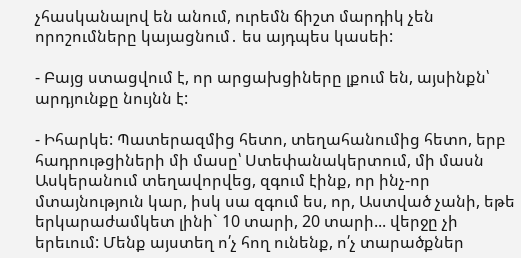չհասկանալով են անում, ուրեմն ճիշտ մարդիկ չեն որոշումները կայացնում․ ես այդպես կասեի:

- Բայց ստացվում է, որ արցախցիները լքում են, այսինքն՝ արդյունքը նույնն է:

- Իհարկե: Պատերազմից հետո, տեղահանումից հետո, երբ հադրութցիների մի մասը՝ Ստեփանակերտում, մի մասն Ասկերանում տեղավորվեց, զգում էինք, որ ինչ-որ մտայնություն կար, իսկ սա զգում ես, որ, Աստված չանի, եթե երկարաժամկետ լինի` 10 տարի, 20 տարի... վերջը չի երեւում: Մենք այստեղ ո՛չ հող ունենք, ո՛չ տարածքներ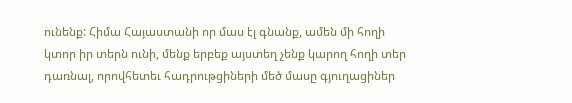ունենք: Հիմա Հայաստանի որ մաս էլ գնանք, ամեն մի հողի կտոր իր տերն ունի, մենք երբեք այստեղ չենք կարող հողի տեր դառնալ, որովհետեւ հադրութցիների մեծ մասը գյուղացիներ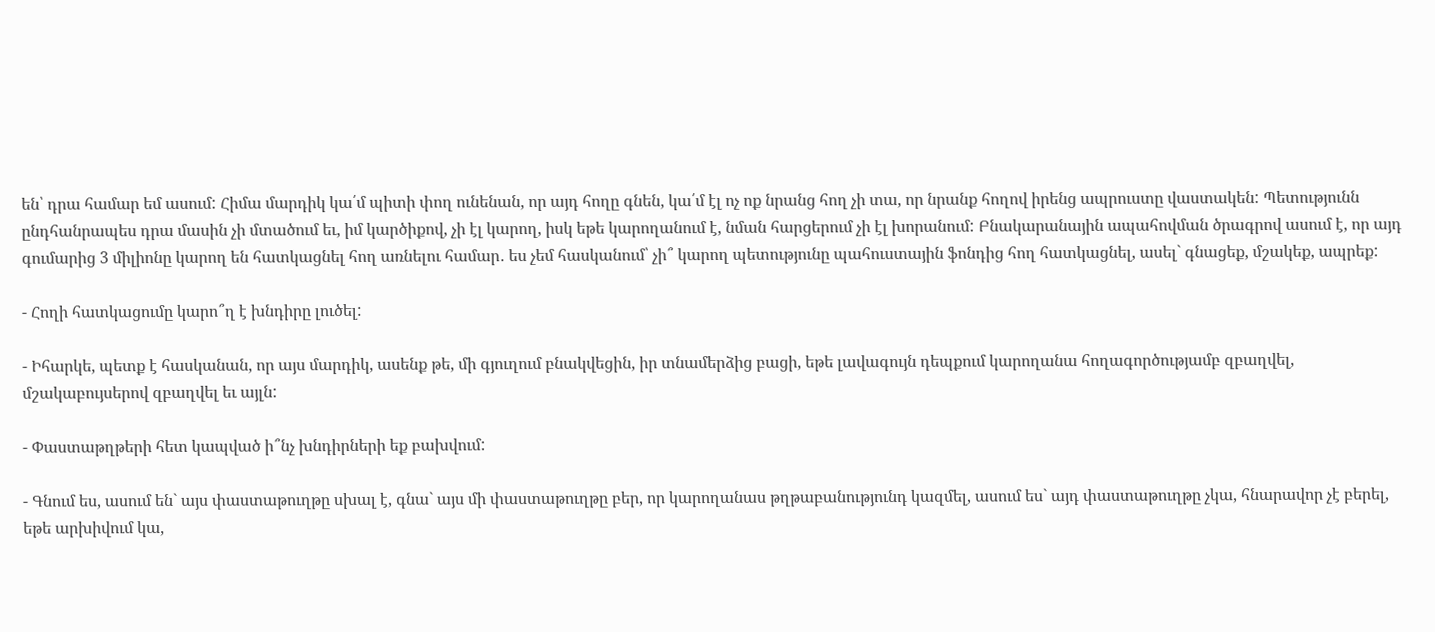են՝ դրա համար եմ ասում: Հիմա մարդիկ կա՛մ պիտի փող ունենան, որ այդ հողը գնեն, կա՛մ էլ ոչ ոք նրանց հող չի տա, որ նրանք հողով իրենց ապրուստը վաստակեն: Պետությունն ընդհանրապես դրա մասին չի մտածում եւ, իմ կարծիքով, չի էլ կարող, իսկ եթե կարողանում է, նման հարցերում չի էլ խորանում: Բնակարանային ապահովման ծրագրով ասում է, որ այդ գումարից 3 միլիոնը կարող են հատկացնել հող առնելու համար․ ես չեմ հասկանում՝ չի՞ կարող պետությունը պահուստային ֆոնդից հող հատկացնել, ասել` գնացեք, մշակեք, ապրեք:

- Հողի հատկացումը կարո՞ղ է խնդիրը լուծել:

- Իհարկե, պետք է հասկանան, որ այս մարդիկ, ասենք թե, մի գյուղում բնակվեցին, իր տնամերձից բացի, եթե լավագույն դեպքում կարողանա հողագործությամբ զբաղվել, մշակաբույսերով զբաղվել եւ այլն:

- Փաստաթղթերի հետ կապված ի՞նչ խնդիրների եք բախվում:

- Գնում ես, ասում են` այս փաստաթուղթը սխալ է, գնա` այս մի փաստաթուղթը բեր, որ կարողանաս թղթաբանությունդ կազմել, ասում ես` այդ փաստաթուղթը չկա, հնարավոր չէ բերել, եթե արխիվում կա,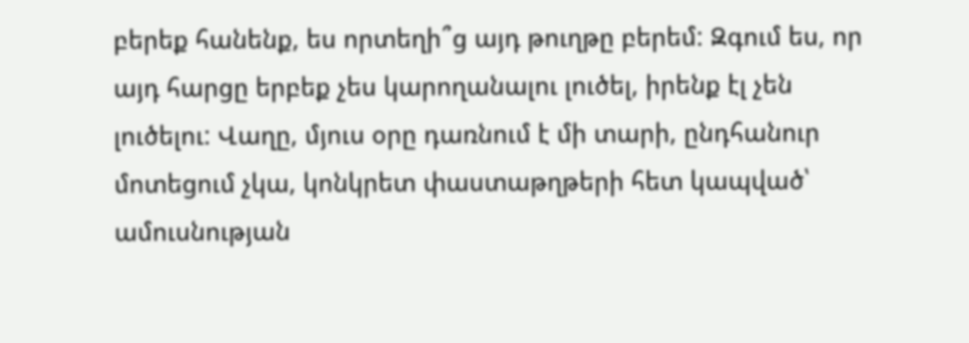բերեք հանենք, ես որտեղի՞ց այդ թուղթը բերեմ: Զգում ես, որ այդ հարցը երբեք չես կարողանալու լուծել, իրենք էլ չեն լուծելու: Վաղը, մյուս օրը դառնում է մի տարի, ընդհանուր մոտեցում չկա, կոնկրետ փաստաթղթերի հետ կապված՝ ամուսնության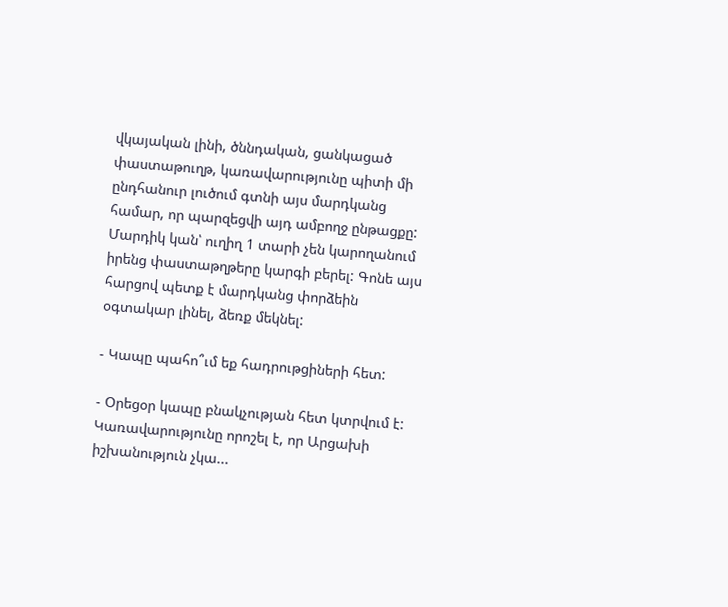վկայական լինի, ծննդական, ցանկացած փաստաթուղթ, կառավարությունը պիտի մի ընդհանուր լուծում գտնի այս մարդկանց համար, որ պարզեցվի այդ ամբողջ ընթացքը: Մարդիկ կան՝ ուղիղ 1 տարի չեն կարողանում իրենց փաստաթղթերը կարգի բերել: Գոնե այս հարցով պետք է մարդկանց փորձեին օգտակար լինել, ձեռք մեկնել:

- Կապը պահո՞ւմ եք հադրութցիների հետ:

- Օրեցօր կապը բնակչության հետ կտրվում է: Կառավարությունը որոշել է, որ Արցախի իշխանություն չկա...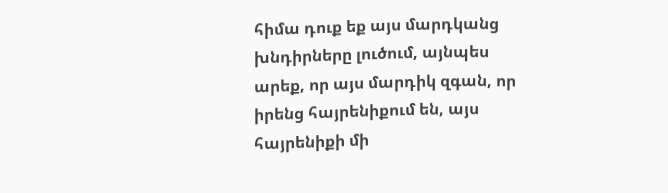հիմա դուք եք այս մարդկանց խնդիրները լուծում, այնպես արեք, որ այս մարդիկ զգան, որ իրենց հայրենիքում են, այս հայրենիքի մի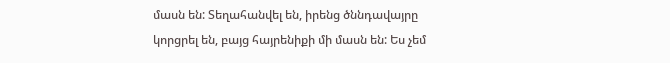մասն են: Տեղահանվել են, իրենց ծննդավայրը կորցրել են, բայց հայրենիքի մի մասն են: Ես չեմ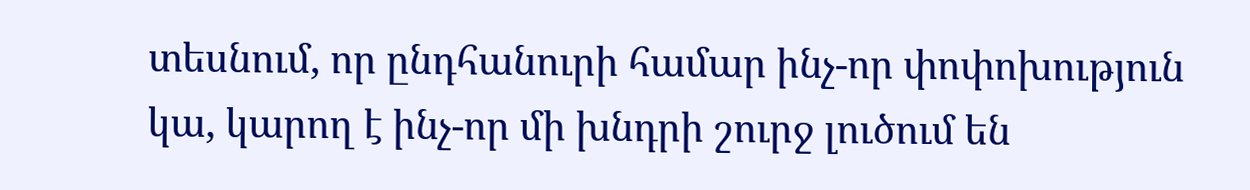տեսնում, որ ընդհանուրի համար ինչ-որ փոփոխություն կա, կարող է ինչ-որ մի խնդրի շուրջ լուծում են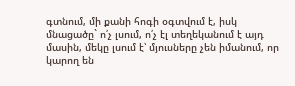գտնում, մի քանի հոգի օգտվում է, իսկ մնացածը` ո՛չ լսում, ո՛չ էլ տեղեկանում է այդ մասին, մեկը լսում է՝ մյուսները չեն իմանում, որ կարող են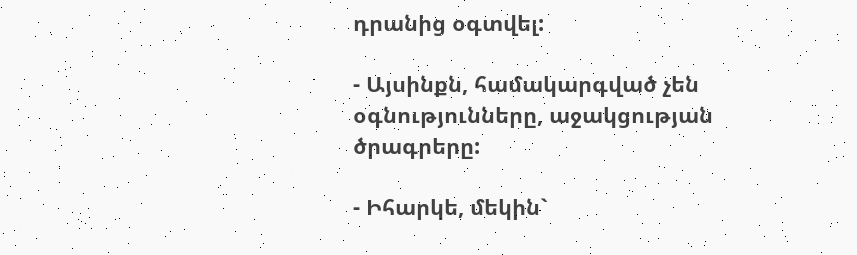դրանից օգտվել:

- Այսինքն, համակարգված չեն օգնությունները, աջակցության ծրագրերը:

- Իհարկե, մեկին`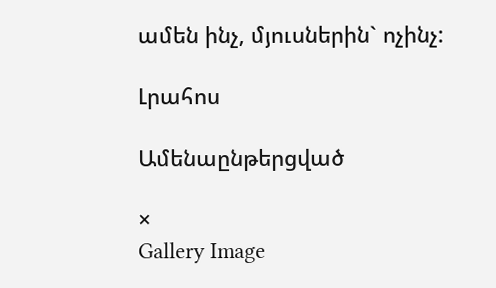ամեն ինչ, մյուսներին` ոչինչ:

Լրահոս

Ամենաընթերցված

×
Gallery Image